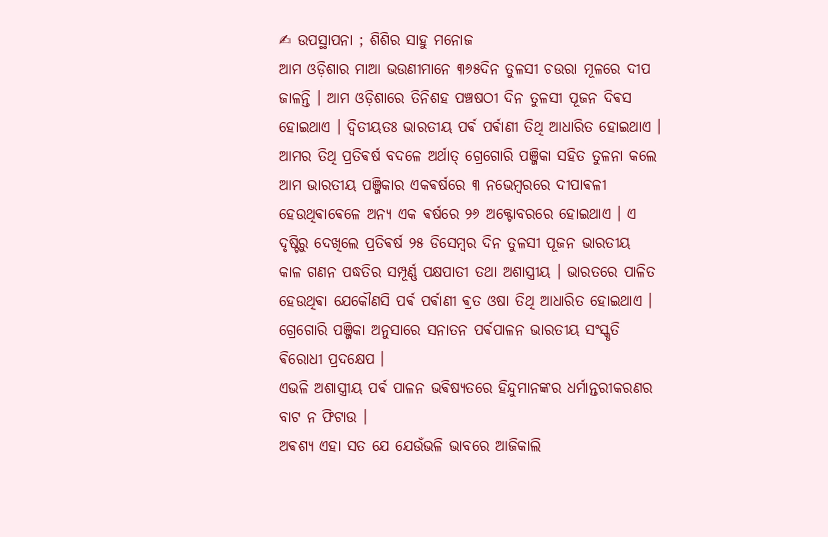✍ ଉପସ୍ଥାପନା ; ଶିଶିର ସାହୁ ମନୋଜ
ଆମ ଓଡ଼ିଶାର ମାଆ ଭଉଣୀମାନେ ୩୬୫ଦିନ ତୁଳସୀ ଚଉରା ମୂଳରେ ଦୀପ ଜାଳନ୍ତି । ଆମ ଓଡ଼ିଶାରେ ତିନିଶହ ପଞ୍ଚଷଠୀ ଦିନ ତୁଳସୀ ପୂଜନ ଦିଵସ ହୋଇଥାଏ । ଦ୍ବିତୀୟତଃ ଭାରତୀୟ ପର୍ଵ ପର୍ଵାଣୀ ତିଥି ଆଧାରିତ ହୋଇଥାଏ । ଆମର ତିଥି ପ୍ରତିଵର୍ଷ ବଦଳେ ଅର୍ଥାତ୍ ଗ୍ରେଗୋରି ପଞ୍ଜିକା ସହିତ ତୁଳନା କଲେ ଆମ ଭାରତୀୟ ପଞ୍ଜିକାର ଏକଵର୍ଷରେ ୩ ନଭେମ୍ବରରେ ଦୀପାଵଳୀ ହେଉଥିଵାଵେଳେ ଅନ୍ୟ ଏକ ଵର୍ଷରେ ୨୬ ଅକ୍ଟୋବରରେ ହୋଇଥାଏ । ଏ ଦୃଷ୍ଟିରୁ ଦେଖିଲେ ପ୍ରତିଵର୍ଷ ୨୫ ଡିସେମ୍ବର ଦିନ ତୁଳସୀ ପୂଜନ ଭାରତୀୟ
କାଳ ଗଣନ ପଦ୍ଧତିର ସମ୍ପୂର୍ଣ୍ଣ ପକ୍ଷପାତୀ ତଥା ଅଶାସ୍ତ୍ରୀୟ । ଭାରତରେ ପାଳିତ ହେଉଥିଵା ଯେକୌଣସି ପର୍ଵ ପର୍ଵାଣୀ ଵ୍ରତ ଓଷା ତିଥି ଆଧାରିତ ହୋଇଥାଏ । ଗ୍ରେଗୋରି ପଞ୍ଜିକା ଅନୁସାରେ ସନାତନ ପର୍ଵପାଳନ ଭାରତୀୟ ସଂସ୍କୃତି ଵିରୋଧୀ ପ୍ରଦକ୍ଷେପ ।
ଏଭଳି ଅଶାସ୍ତ୍ରୀୟ ପର୍ଵ ପାଳନ ଭଵିଷ୍ୟତରେ ହିନ୍ଦୁମାନଙ୍କର ଧର୍ମାନ୍ତରୀକରଣର ବାଟ ନ ଫିଟାଉ ।
ଅଵଶ୍ୟ ଏହା ସତ ଯେ ଯେଉଁଭଳି ଭାବରେ ଆଜିକାଲି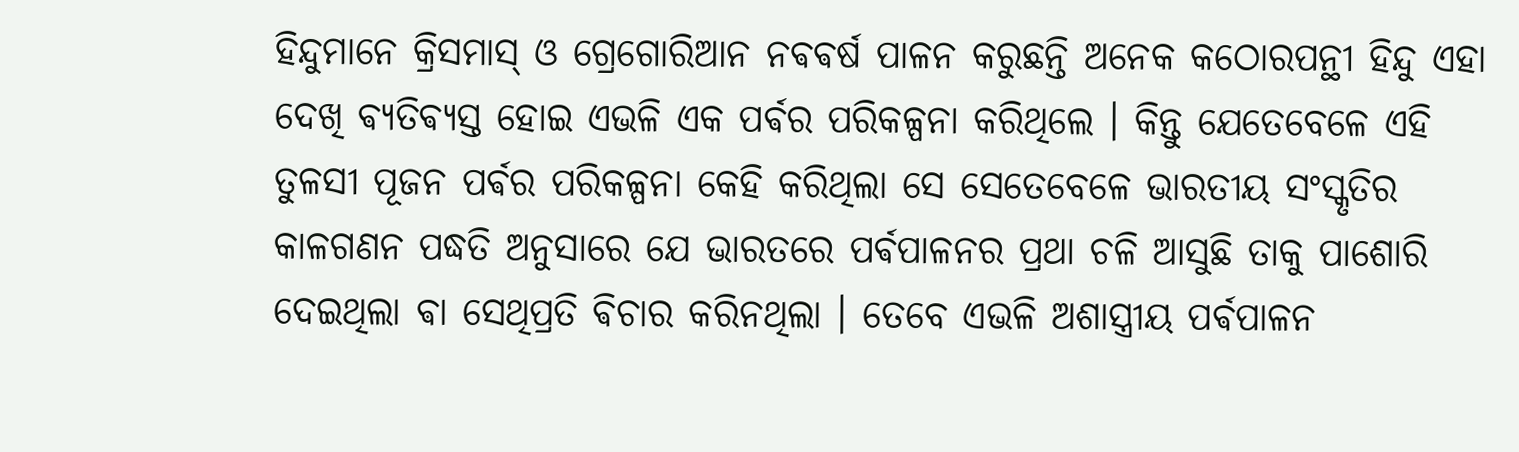ହିନ୍ଦୁମାନେ କ୍ରିସମାସ୍ ଓ ଗ୍ରେଗୋରିଆନ ନଵଵର୍ଷ ପାଳନ କରୁଛନ୍ତି ଅନେକ କଠୋରପନ୍ଥୀ ହିନ୍ଦୁ ଏହା ଦେଖି ଵ୍ୟତିଵ୍ୟସ୍ତ ହୋଇ ଏଭଳି ଏକ ପର୍ଵର ପରିକଳ୍ପନା କରିଥିଲେ । କିନ୍ତୁ ଯେତେବେଳେ ଏହି ତୁଳସୀ ପୂଜନ ପର୍ଵର ପରିକଳ୍ପନା କେହି କରିଥିଲା ସେ ସେତେବେଳେ ଭାରତୀୟ ସଂସ୍କୃତିର କାଳଗଣନ ପଦ୍ଧତି ଅନୁସାରେ ଯେ ଭାରତରେ ପର୍ଵପାଳନର ପ୍ରଥା ଚଳି ଆସୁଛି ତାକୁ ପାଶୋରି ଦେଇଥିଲା ଵା ସେଥିପ୍ରତି ଵିଚାର କରିନଥିଲା । ତେବେ ଏଭଳି ଅଶାସ୍ତ୍ରୀୟ ପର୍ଵପାଳନ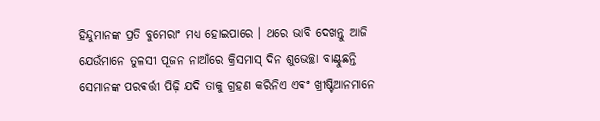ହିନ୍ଦୁମାନଙ୍କ ପ୍ରତି ବୁମେରାଂ ମଧ୍ୟ ହୋଇପାରେ । ଥରେ ଭାବି ଦେଖନ୍ତୁ ଆଜି ଯେଉଁମାନେ ତୁଳସୀ ପୂଜନ ନାଆଁରେ କ୍ରିସମାସ୍ ଦିନ ଶୁଭେଚ୍ଛା ବାଣ୍ଟୁଛନ୍ତି ସେମାନଙ୍କ ପରଵର୍ତ୍ତୀ ପିଢ଼ି ଯଦି ତାକୁ ଗ୍ରହଣ କରିନିଏ ଏଵଂ ଖ୍ରୀଷ୍ଟିଆନମାନେ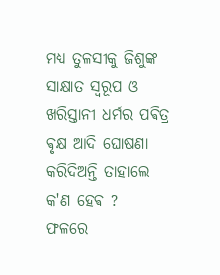ମଧ୍ୟ ତୁଳସୀକୁ ଜିଶୁଙ୍କ ସାକ୍ଷାତ ସ୍ଵରୂପ ଓ ଖରିସ୍ତାନୀ ଧର୍ମର ପଵିତ୍ର ଵୃକ୍ଷ ଆଦି ଘୋଷଣା କରିଦିଅନ୍ତି ତାହାଲେ କ'ଣ ହେଵ ?
ଫଳରେ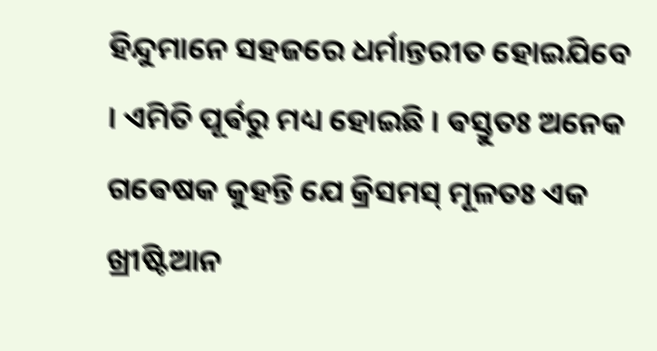ହିନ୍ଦୁମାନେ ସହଜରେ ଧର୍ମାନ୍ତରୀତ ହୋଇଯିବେ । ଏମିତି ପୂର୍ଵରୁ ମଧ୍ୟ ହୋଇଛି । ଵସ୍ତୁତଃ ଅନେକ ଗଵେଷକ କୁହନ୍ତି ଯେ କ୍ରିସମସ୍ ମୂଳତଃ ଏକ ଖ୍ରୀଷ୍ଟିଆନ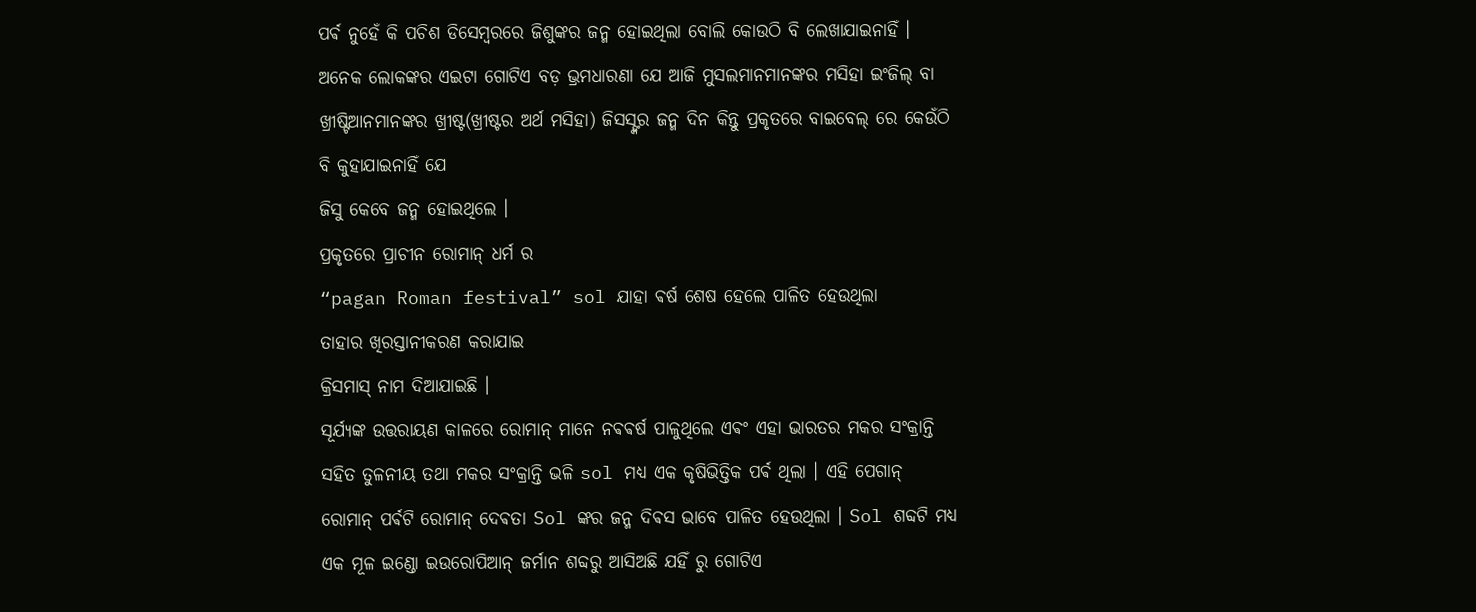ପର୍ଵ ନୁହେଁ କି ପଚିଶ ଡିସେମ୍ବରରେ ଜିଶୁଙ୍କର ଜନ୍ମ ହୋଇଥିଲା ବୋଲି କୋଉଠି ବି ଲେଖାଯାଇନାହିଁ । ଅନେକ ଲୋକଙ୍କର ଏଇଟା ଗୋଟିଏ ବଡ଼ ଭ୍ରମଧାରଣା ଯେ ଆଜି ମୁସଲମାନମାନଙ୍କର ମସିହା ଇଂଜିଲ୍ ବା ଖ୍ରୀଷ୍ଟିଆନମାନଙ୍କର ଖ୍ରୀଷ୍ଟ(ଖ୍ରୀଷ୍ଟର ଅର୍ଥ ମସିହା) ଜିସସ୍ଙ୍କର ଜନ୍ମ ଦିନ କିନ୍ତୁ ପ୍ରକୃତରେ ବାଇବେଲ୍ ରେ କେଉଁଠି ବି କୁହାଯାଇନାହିଁ ଯେ
ଜିସୁ କେବେ ଜନ୍ମ ହୋଇଥିଲେ ।
ପ୍ରକୃତରେ ପ୍ରାଚୀନ ରୋମାନ୍ ଧର୍ମ ର
“pagan Roman festival” sol ଯାହା ଵର୍ଷ ଶେଷ ହେଲେ ପାଳିତ ହେଉଥିଲା
ତାହାର ଖିରସ୍ତାନୀକରଣ କରାଯାଇ
କ୍ରିସମାସ୍ ନାମ ଦିଆଯାଇଛି ।
ସୂର୍ଯ୍ୟଙ୍କ ଉତ୍ତରାୟଣ କାଳରେ ରୋମାନ୍ ମାନେ ନଵଵର୍ଷ ପାଳୁଥିଲେ ଏଵଂ ଏହା ଭାରତର ମକର ସଂକ୍ରାନ୍ତି ସହିତ ତୁଳନୀୟ ତଥା ମକର ସଂକ୍ରାନ୍ତି ଭଳି sol ମଧ୍ୟ ଏକ କୃଷିଭିତ୍ତିକ ପର୍ଵ ଥିଲା । ଏହି ପେଗାନ୍ ରୋମାନ୍ ପର୍ଵଟି ରୋମାନ୍ ଦେଵତା Sol ଙ୍କର ଜନ୍ମ ଦିଵସ ଭାବେ ପାଳିତ ହେଉଥିଲା । Sol ଶବ୍ଦଟି ମଧ୍ୟ ଏକ ମୂଳ ଇଣ୍ଡୋ ଇଉରୋପିଆନ୍ ଜର୍ମାନ ଶବ୍ଦରୁ ଆସିଅଛି ଯହିଁ ରୁ ଗୋଟିଏ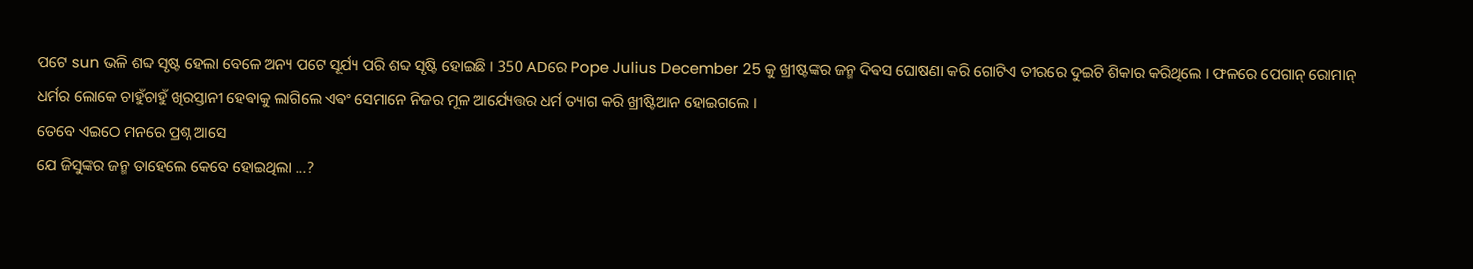ପଟେ sun ଭଳି ଶବ୍ଦ ସୃଷ୍ଟ ହେଲା ବେଳେ ଅନ୍ୟ ପଟେ ସୂର୍ଯ୍ୟ ପରି ଶବ୍ଦ ସୃଷ୍ଟି ହୋଇଛି । 350 ADରେ Pope Julius December 25 କୁ ଖ୍ରୀଷ୍ଟଙ୍କର ଜନ୍ମ ଦିଵସ ଘୋଷଣା କରି ଗୋଟିଏ ତୀରରେ ଦୁଇଟି ଶିକାର କରିଥିଲେ । ଫଳରେ ପେଗାନ୍ ରୋମାନ୍ ଧର୍ମର ଲୋକେ ଚାହୁଁଚାହୁଁ ଖିରସ୍ତାନୀ ହେଵାକୁ ଲାଗିଲେ ଏଵଂ ସେମାନେ ନିଜର ମୂଳ ଆର୍ଯ୍ୟେତ୍ତର ଧର୍ମ ତ୍ୟାଗ କରି ଖ୍ରୀଷ୍ଟିଆନ ହୋଇଗଲେ ।
ତେବେ ଏଇଠେ ମନରେ ପ୍ରଶ୍ନ ଆସେ
ଯେ ଜିସୁଙ୍କର ଜନ୍ମ ତାହେଲେ କେବେ ହୋଇଥିଲା ...?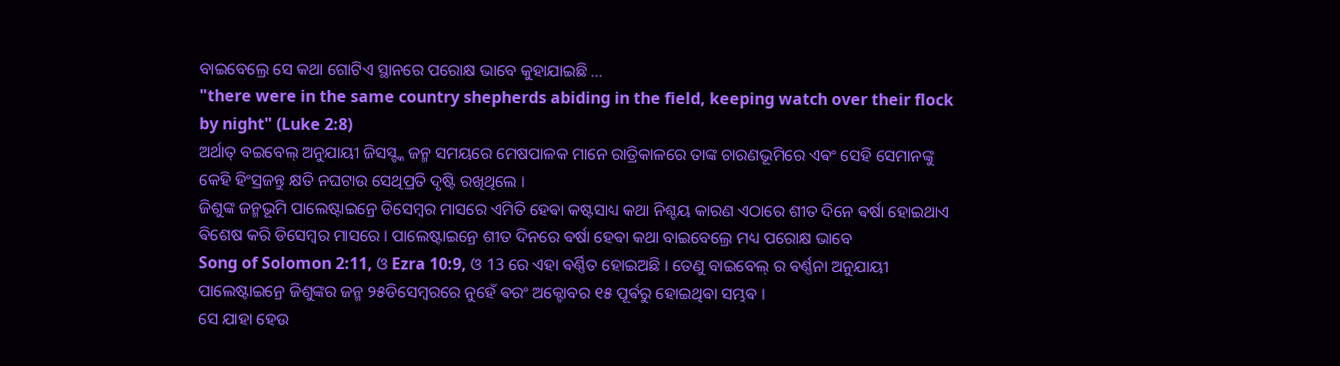ବାଇବେଲ୍ରେ ସେ କଥା ଗୋଟିଏ ସ୍ଥାନରେ ପରୋକ୍ଷ ଭାବେ କୁହାଯାଇଛି ...
"there were in the same country shepherds abiding in the field, keeping watch over their flock by night" (Luke 2:8)
ଅର୍ଥାତ୍ ବଇବେଲ୍ ଅନୁଯାୟୀ ଜିସସ୍ଙ୍କ ଜନ୍ମ ସମୟରେ ମେଷପାଳକ ମାନେ ରାତ୍ରିକାଳରେ ତାଙ୍କ ଚାରଣଭୂମିରେ ଏଵଂ ସେହି ସେମାନଙ୍କୁ କେହି ହିଂସ୍ରଜନ୍ତୁ କ୍ଷତି ନଘଟାଉ ସେଥିପ୍ରତି ଦୃଷ୍ଟି ରଖିଥିଲେ ।
ଜିଶୁଙ୍କ ଜନ୍ମଭୂମି ପାଲେଷ୍ଟାଇନ୍ରେ ଡିସେମ୍ବର ମାସରେ ଏମିତି ହେଵା କଷ୍ଟସାଧ୍ୟ କଥା ନିଶ୍ଚୟ କାରଣ ଏଠାରେ ଶୀତ ଦିନେ ଵର୍ଷା ହୋଇଥାଏ ଵିଶେଷ କରି ଡିସେମ୍ବର ମାସରେ । ପାଲେଷ୍ଟାଇନ୍ରେ ଶୀତ ଦିନରେ ଵର୍ଷା ହେଵା କଥା ବାଇବେଲ୍ରେ ମଧ୍ୟ ପରୋକ୍ଷ ଭାବେ
Song of Solomon 2:11, ଓ Ezra 10:9, ଓ 13 ରେ ଏହା ଵର୍ଣ୍ଣିତ ହୋଇଅଛି । ତେଣୁ ବାଇବେଲ୍ ର ଵର୍ଣ୍ଣନା ଅନୁଯାୟୀ ପାଲେଷ୍ଟାଇନ୍ରେ ଜିଶୁଙ୍କର ଜନ୍ମ ୨୫ଡିସେମ୍ବରରେ ନୁହେଁ ଵରଂ ଅକ୍ଟୋବର ୧୫ ପୂର୍ଵରୁ ହୋଇଥିଵା ସମ୍ଭଵ ।
ସେ ଯାହା ହେଉ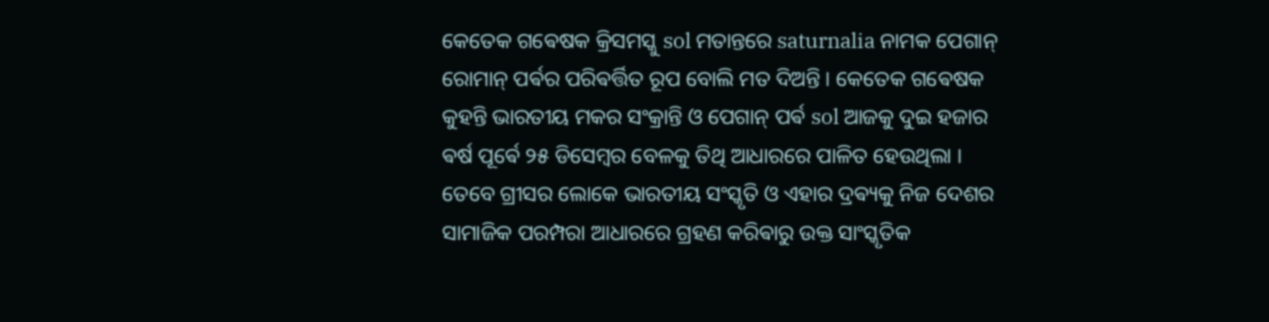କେତେକ ଗଵେଷକ କ୍ରିସମସ୍କୁ sol ମତାନ୍ତରେ saturnalia ନାମକ ପେଗାନ୍ ରୋମାନ୍ ପର୍ଵର ପରିଵର୍ତ୍ତିତ ରୂପ ବୋଲି ମତ ଦିଅନ୍ତି । କେତେକ ଗଵେଷକ କୁହନ୍ତି ଭାରତୀୟ ମକର ସଂକ୍ରାନ୍ତି ଓ ପେଗାନ୍ ପର୍ଵ sol ଆଜକୁ ଦୁଇ ହଜାର ଵର୍ଷ ପୂର୍ଵେ ୨୫ ଡିସେମ୍ବର ବେଳକୁ ତିଥି ଆଧାରରେ ପାଳିତ ହେଉଥିଲା । ତେବେ ଗ୍ରୀସର ଲୋକେ ଭାରତୀୟ ସଂସ୍କୃତି ଓ ଏହାର ଦ୍ରଵ୍ୟକୁ ନିଜ ଦେଶର ସାମାଜିକ ପରମ୍ପରା ଆଧାରରେ ଗ୍ରହଣ କରିଵାରୁ ଉକ୍ତ ସାଂସ୍କୃତିକ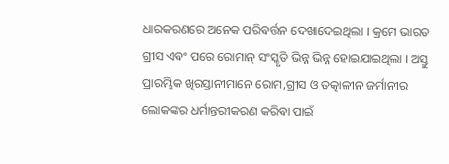ଧାରକରଣରେ ଅନେକ ପରିଵର୍ତ୍ତନ ଦେଖାଦେଇଥିଲା । କ୍ରମେ ଭାରତ ଗ୍ରୀସ ଏଵଂ ପରେ ରୋମାନ୍ ସଂସ୍କୃତି ଭିନ୍ନ ଭିନ୍ନ ହୋଇଯାଇଥିଲା । ଅସ୍ତୁ ପ୍ରାରମ୍ଭିକ ଖିରସ୍ତାନୀମାନେ ରୋମ,ଗ୍ରୀସ ଓ ତତ୍କାଳୀନ ଜର୍ମାନୀର ଲୋକଙ୍କର ଧର୍ମାନ୍ତରୀକରଣ କରିଵା ପାଇଁ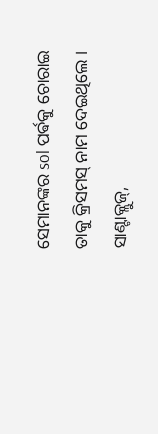ସେମାନଙ୍କର sol ପର୍ଵକୁ ଚୋରାଇ ତାକୁ କ୍ରିସମସ୍ ନାମ ଦେଇଥିଲେ । ସାଣ୍ଟାକ୍ଲୁଜ୍,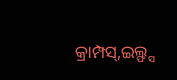କ୍ରାମ୍ପସ୍,ଇଲ୍ଫ୍ସ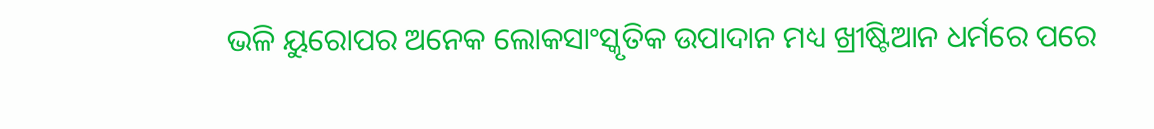ଭଳି ୟୁରୋପର ଅନେକ ଲୋକସାଂସ୍କୃତିକ ଉପାଦାନ ମଧ୍ୟ ଖ୍ରୀଷ୍ଟିଆନ ଧର୍ମରେ ପରେ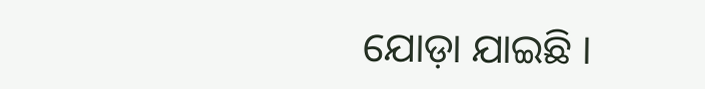ଯୋଡ଼ା ଯାଇଛି ।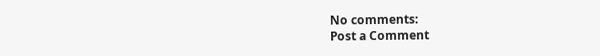No comments:
Post a Comment